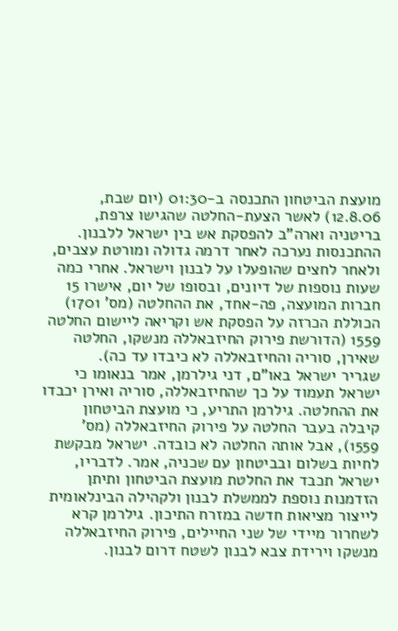מועצת הביטחון התכנסה ב-01:30 (יום שבת, 12.8.06) לאשר הצעת-החלטה שהגישו צרפת, בריטניה וארה"ב להפסקת אש בין ישראל ללבנון. ההתכנסות נערכה לאחר דרמה גדולה ומורטת עצבים, ולאחר לחצים שהופעלו על לבנון וישראל. אחרי כמה שעות נוספות של דיונים, ובסופו של יום, אישרו 15 חברות המועצה, פה-אחד, את ההחלטה (מס' 1701) הכוללת הכרזה על הפסקת אש וקריאה ליישום החלטה 1559 (הדורשת פירוק החיזבאללה מנשקו, החלטה שאירן, סוריה והחיזבאללה לא כיבדו עד כה).
שגריר ישראל באו"ם, דני גילרמן, אמר בנאומו כי ישראל תעמוד על כך שהחיזבאללה, סוריה ואירן יכבדו את ההחלטה. גילרמן התריע, כי מועצת הביטחון קיבלה בעבר החלטה על פירוק החיזבאללה (מס' 1559), אבל אותה החלטה לא כובדה. ישראל מבקשת לחיות בשלום ובביטחון עם שכניה, אמר. לדבריו, ישראל תכבד את החלטת מועצת הביטחון ותיתן הזדמנות נוספת לממשלת לבנון ולקהילה הבינלאומית לייצור מציאות חדשה במזרח התיכון. גילרמן קרא לשחרור מיידי של שני החיילים, פירוק החיזבאללה מנשקו וירידת צבא לבנון לשטח דרום לבנון.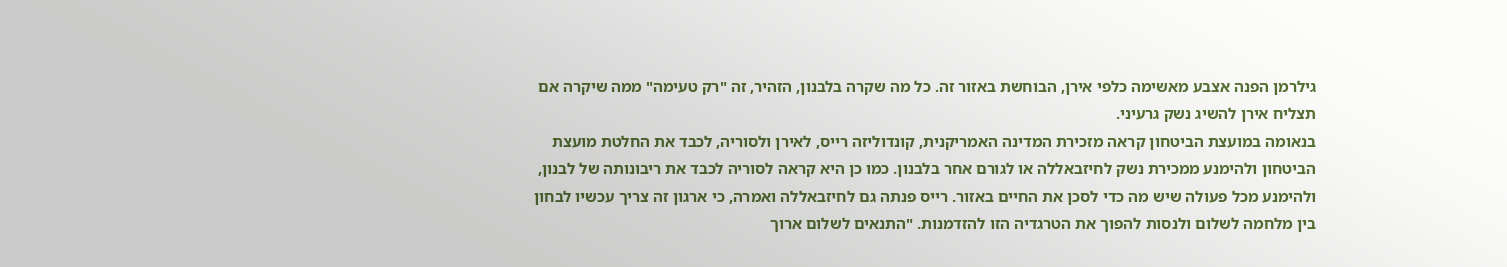גילרמן הפנה אצבע מאשימה כלפי אירן, הבוחשת באזור זה. כל מה שקרה בלבנון, הזהיר, זה "רק טעימה" ממה שיקרה אם תצליח אירן להשיג נשק גרעיני.
בנאומה במועצת הביטחון קראה מזכירת המדינה האמריקנית, קונדוליזה רייס, לאירן ולסוריה, לכבד את החלטת מועצת הביטחון ולהימנע ממכירת נשק לחיזבאללה או לגורם אחר בלבנון. כמו כן היא קראה לסוריה לכבד את ריבונותה של לבנון, ולהימנע מכל פעולה שיש מה כדי לסכן את החיים באזור. רייס פנתה גם לחיזבאללה ואמרה, כי ארגון זה צריך עכשיו לבחון בין מלחמה לשלום ולנסות להפוך את הטרגדיה הזו להזדמנות. "התנאים לשלום ארוך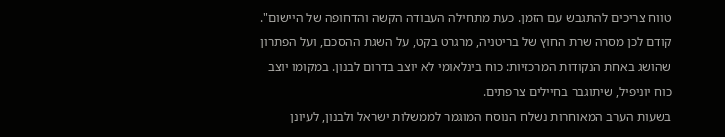טווח צריכים להתגבש עם הזמן. כעת מתחילה העבודה הקשה והדחופה של היישום".
קודם לכן מסרה שרת החוץ של בריטניה, מרגרט בקט, על השגת ההסכם, ועל הפתרון שהושג באחת הנקודות המרכזיות: כוח בינלאומי לא יוצב בדרום לבנון. במקומו יוצב כוח יוניפיל, שיתוגבר בחיילים צרפתים.
בשעות הערב המאוחרות נשלח הנוסח המוגמר לממשלות ישראל ולבנון, לעיונן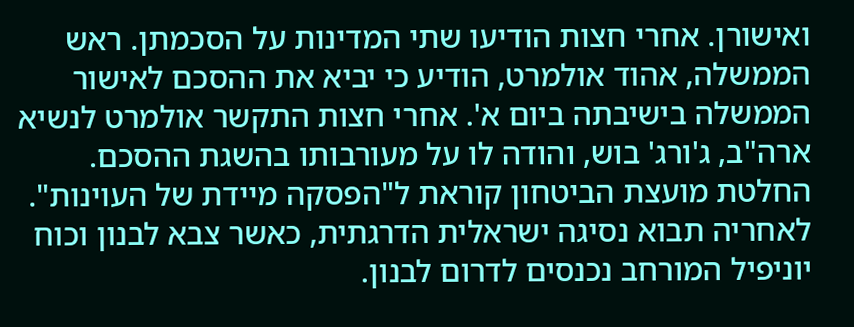ואישורן. אחרי חצות הודיעו שתי המדינות על הסכמתן. ראש הממשלה, אהוד אולמרט, הודיע כי יביא את ההסכם לאישור הממשלה בישיבתה ביום א'. אחרי חצות התקשר אולמרט לנשיא ארה"ב, ג'ורג' בוש, והודה לו על מעורבותו בהשגת ההסכם.
החלטת מועצת הביטחון קוראת ל"הפסקה מיידת של העוינות". לאחריה תבוא נסיגה ישראלית הדרגתית, כאשר צבא לבנון וכוח יוניפיל המורחב נכנסים לדרום לבנון.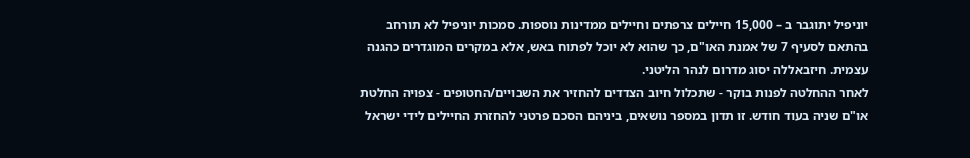יוניפיל יתוגבר ב – 15,000 חיילים צרפתים וחיילים ממדינות נוספות. סמכות יוניפיל לא תורחב בהתאם לסעיף 7 של אמנת האו"ם, כך שהוא לא יוכל לפתוח באש, אלא במקרים המוגדרים כהגנה עצמית. חיזבאללה יסוג מדרום לנהר הליטני.
לאחר ההחלטה לפנות בוקר - שתכלול חיוב הצדדים להחזיר את השבויים/החטופים - צפויה החלטת או"ם שניה בעוד חודש. זו תדון במספר נושאים, ביניהם הסכם פרטני להחזרת החיילים לידי ישראל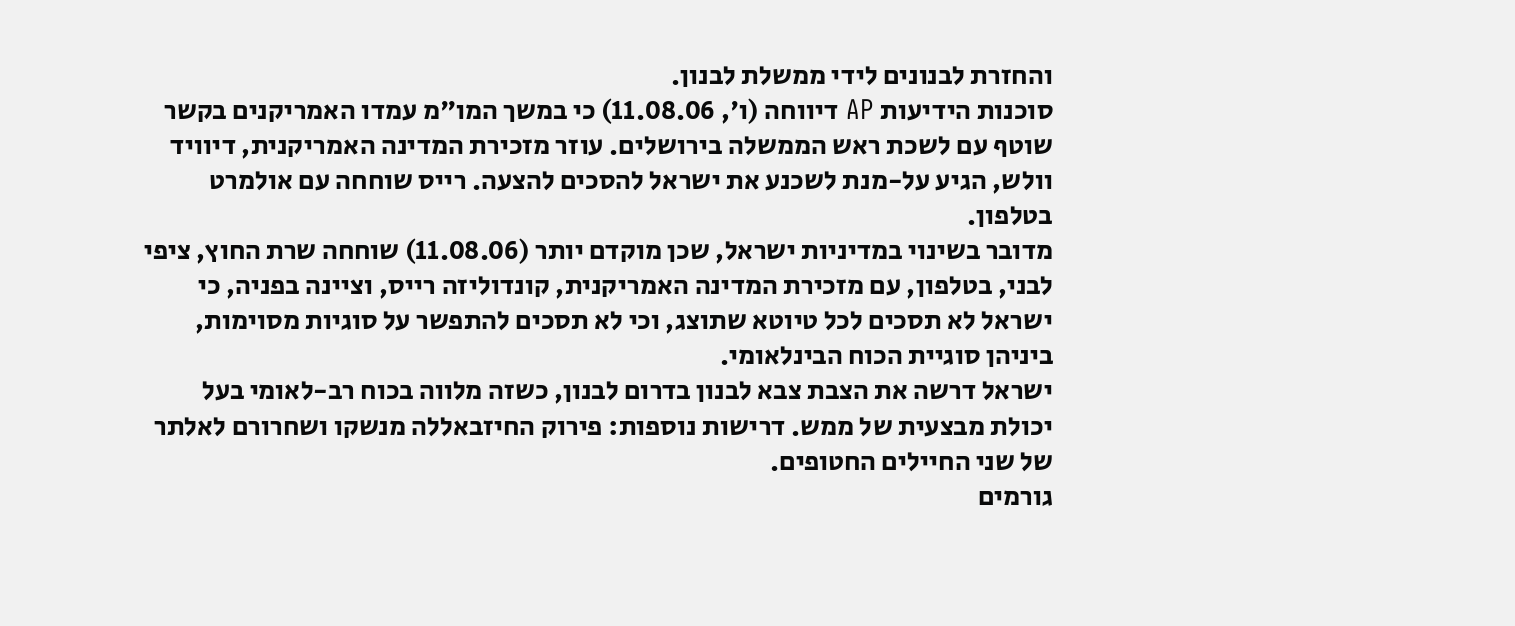והחזרת לבנונים לידי ממשלת לבנון.
סוכנות הידיעות AP דיווחה (ו', 11.08.06) כי במשך המו"מ עמדו האמריקנים בקשר שוטף עם לשכת ראש הממשלה בירושלים. עוזר מזכירת המדינה האמריקנית, דיוויד וולש, הגיע על-מנת לשכנע את ישראל להסכים להצעה. רייס שוחחה עם אולמרט בטלפון.
מדובר בשינוי במדיניות ישראל, שכן מוקדם יותר (11.08.06) שוחחה שרת החוץ, ציפי לבני, בטלפון, עם מזכירת המדינה האמריקנית, קונדוליזה רייס, וציינה בפניה, כי ישראל לא תסכים לכל טיוטא שתוצג, וכי לא תסכים להתפשר על סוגיות מסוימות, ביניהן סוגיית הכוח הבינלאומי.
ישראל דרשה את הצבת צבא לבנון בדרום לבנון, כשזה מלווה בכוח רב-לאומי בעל יכולת מבצעית של ממש. דרישות נוספות: פירוק החיזבאללה מנשקו ושחרורם לאלתר של שני החיילים החטופים.
גורמים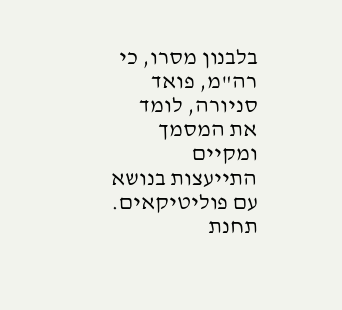בלבנון מסרו, כי רה"מ, פואד סניורה, לומד את המסמך ומקיים התייעצות בנושא עם פוליטיקאים. תחנת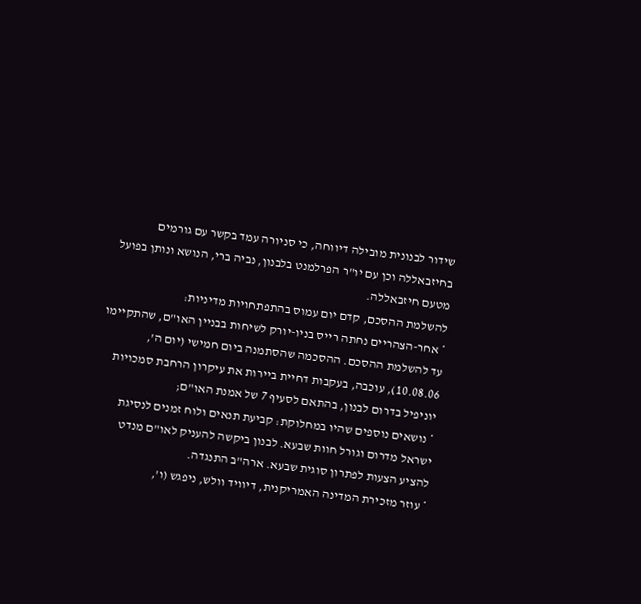שידור לבנונית מובילה דיווחה, כי סניורה עמד בקשר עם גורמים בחיזבאללה וכן עם יו"ר הפרלמנט בלבנון, נביה ברי, הנושא ונותן בפועל מטעם חיזבאללה.
להשלמת ההסכם, קדם יום עמוס בהתפתחויות מדיניות:
* אחר-הצהריים נחתה רייס בניו-יורק לשיחות בבניין האו"ם, שהתקיימו עד להשלמת ההסכם. ההסכמה שהסתמנה ביום חמישי (יום ה', 10.08.06), עוכבה, בעקבות דחיית ביירות את עיקרון הרחבת סמכויות יוניפיל בדרום לבנון, בהתאם לסעיף 7 של אמנת האו"ם;
* נושאים נוספים שהיו במחלוקת: קביעת תנאים ולוח זמנים לנסיגת ישראל מדרום וגורל חוות שבעא. לבנון ביקשה להעניק לאו"ם מנדט להציע הצעות לפתרון סוגית שבעא. ארה"ב התנגדה.
* עוזר מזכירת המדינה האמריקנית, דיוויד וולש, ניפגש (ו',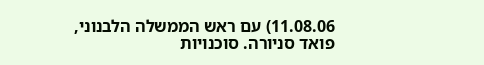11.08.06) עם ראש הממשלה הלבנוני, פואד סניורה. סוכנויות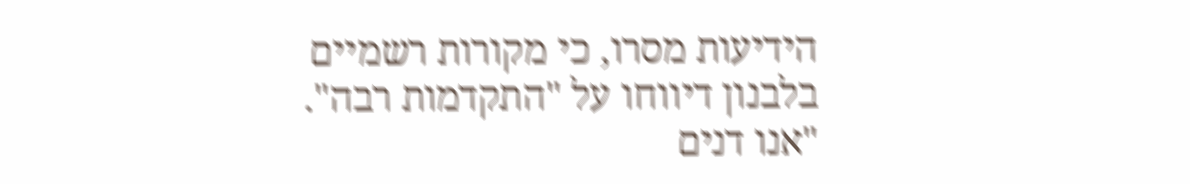הידיעות מסרו, כי מקורות רשמיים בלבנון דיווחו על "התקדמות רבה". "אנו דנים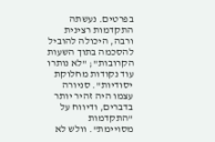בפרטים. נעשתה התקדמות רצינית ורבה, היכולה להוביל להסכמה בתוך השעות הקרובות"; "לא נותרו עוד נקודות מחלוקת יסודיות". סניורה עצמו היה זהיר יותר בדברים, ודיווח על "התקדמות מסויימת". וולש לא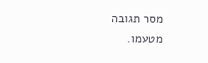מסר תגובה מטעמו.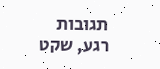תגובות
רגע, שקט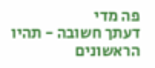פה מדי
דעתך חשובה - תהיו הראשונים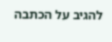להגיב על הכתבה